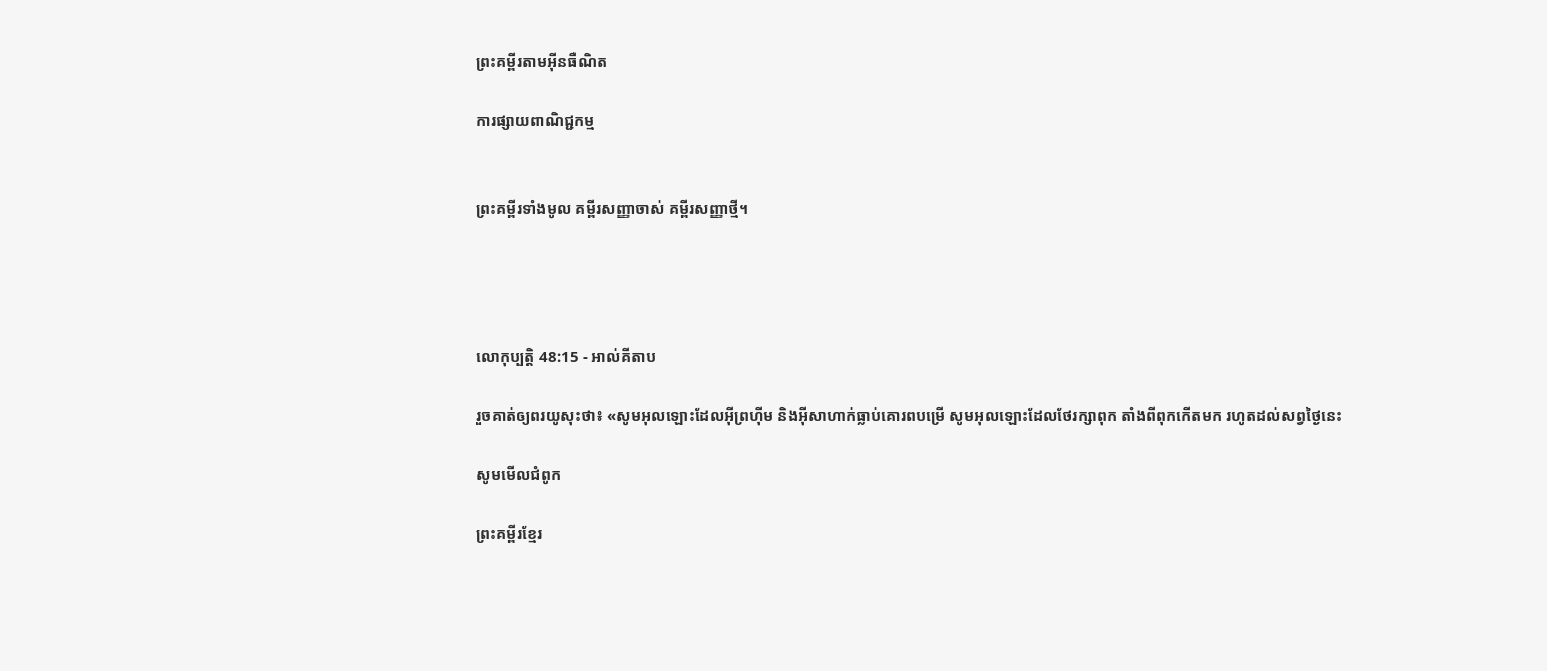ព្រះគម្ពីរតាមអ៊ីនធឺណិត

ការផ្សាយពាណិជ្ជកម្ម


ព្រះគម្ពីរទាំងមូល គម្ពីរសញ្ញាចាស់ គម្ពីរសញ្ញាថ្មី។




លោកុ‌ប្បត្តិ 48:15 - អាល់គីតាប

រួចគាត់ឲ្យពរយូសុះថា៖ «សូមអុលឡោះដែលអ៊ីព្រហ៊ីម និងអ៊ីសា‌ហាក់ធ្លាប់គោរពបម្រើ សូមអុលឡោះដែលថែរក្សាពុក តាំងពីពុកកើតមក រហូតដល់សព្វថ្ងៃនេះ

សូមមើលជំពូក

ព្រះគម្ពីរខ្មែរ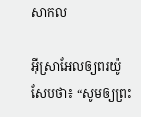សាកល

អ៊ីស្រាអែលឲ្យពរយ៉ូសែបថា៖ “សូមឲ្យព្រះ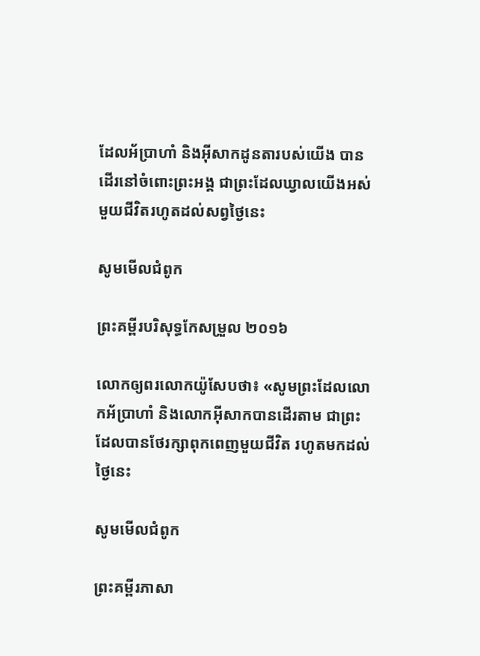ដែលអ័ប្រាហាំ និងអ៊ីសាកដូនតារបស់យើង បានដើរនៅចំពោះព្រះអង្គ ជាព្រះដែលឃ្វាលយើងអស់មួយជីវិតរហូតដល់សព្វថ្ងៃនេះ

សូមមើលជំពូក

ព្រះគម្ពីរបរិសុទ្ធកែសម្រួល ២០១៦

លោកឲ្យពរលោកយ៉ូសែបថា៖ «សូមព្រះដែលលោកអ័ប្រា‌ហាំ និងលោកអ៊ីសាកបានដើរតាម ជាព្រះដែលបានថែរក្សាពុកពេញមួយជីវិត រហូតមកដល់ថ្ងៃនេះ

សូមមើលជំពូក

ព្រះគម្ពីរភាសា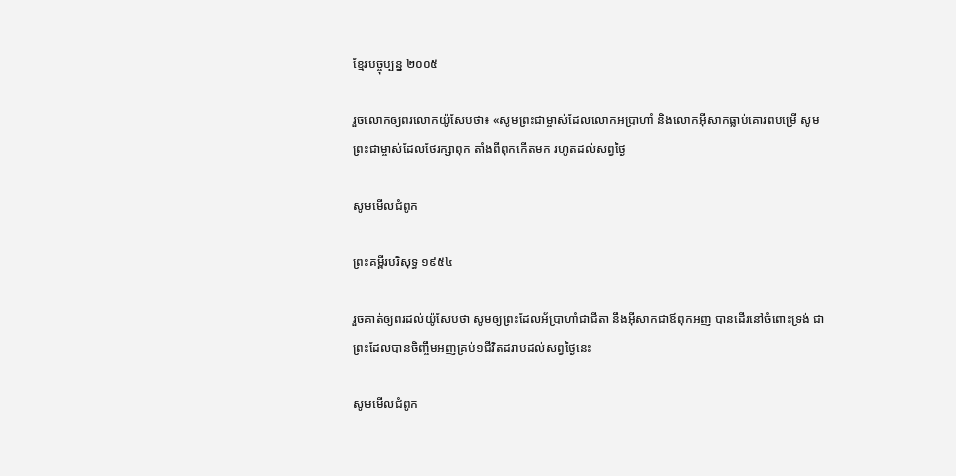ខ្មែរបច្ចុប្បន្ន ២០០៥

រួចលោកឲ្យពរលោកយ៉ូសែបថា៖ «សូមព្រះ‌ជាម្ចាស់ដែលលោកអប្រាហាំ និងលោកអ៊ីសាកធ្លាប់គោរពបម្រើ សូមព្រះ‌ជាម្ចាស់ដែលថែ‌រក្សាពុក តាំងពីពុកកើតមក រហូតដល់សព្វថ្ងៃ

សូមមើលជំពូក

ព្រះគម្ពីរបរិសុទ្ធ ១៩៥៤

រួចគាត់ឲ្យពរដល់យ៉ូសែបថា សូមឲ្យព្រះដែលអ័ប្រា‌ហាំជាជីតា នឹងអ៊ីសាកជាឪពុកអញ បានដើរនៅចំពោះទ្រង់ ជាព្រះដែលបានចិញ្ចឹមអញគ្រប់១ជីវិតដរាបដល់សព្វថ្ងៃនេះ

សូមមើលជំពូក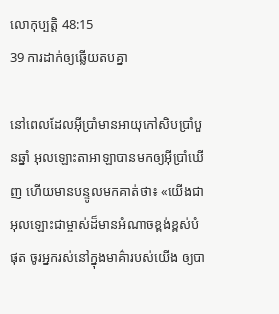លោកុ‌ប្បត្តិ 48:15
39 ការដាក់ឲ្យឆ្លើយតបគ្នា

នៅពេលដែលអ៊ីប្រាំមានអាយុកៅ‌សិបប្រាំបួនឆ្នាំ អុលឡោះ‌តាអាឡាបានមកឲ្យអ៊ីប្រាំឃើញ ហើយមានបន្ទូលមកគាត់ថា៖ «យើងជាអុលឡោះជាម្ចាស់ដ៏មានអំណាចខ្ពង់‌ខ្ពស់បំផុត ចូរអ្នករស់នៅក្នុងមាគ៌ារបស់យើង ឲ្យបា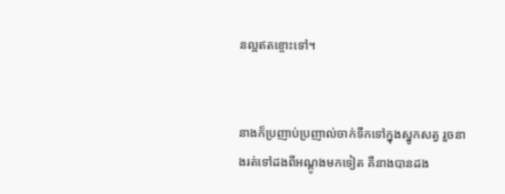នល្អឥតខ្ចោះទៅ។


នាងក៏ប្រញាប់‌ប្រញាល់ចាក់ទឹកទៅក្នុងស្នូកសត្វ រួចនាងរត់ទៅដងពីអណ្តូងមកទៀត គឺនាងបានដង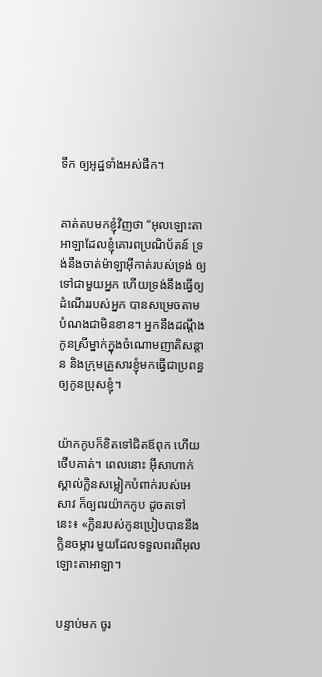ទឹក ឲ្យអូដ្ឋទាំងអស់ផឹក។


គាត់តបមកខ្ញុំវិញថា “អុលឡោះ‌តាអាឡាដែលខ្ញុំគោរពប្រណិប័តន៍ ទ្រង់នឹងចាត់ម៉ាឡា‌អ៊ីកាត់របស់ទ្រង់ ឲ្យទៅជាមួយអ្នក ហើយទ្រង់នឹងធ្វើឲ្យដំណើររបស់អ្នក បានសម្រេចតាមបំណងជាមិនខាន។ អ្នកនឹងដណ្តឹងកូនស្រីម្នាក់ក្នុងចំណោមញាតិសន្តាន និងក្រុមគ្រួសារខ្ញុំមកធ្វើជាប្រពន្ធឲ្យកូនប្រុសខ្ញុំ។


យ៉ាកកូបក៏ខិតទៅជិតឪពុក ហើយថើបគាត់។ ពេលនោះ អ៊ីសា‌ហាក់ស្គាល់ក្លិនសម្លៀកបំពាក់របស់អេសាវ ក៏ឲ្យពរយ៉ាកកូប ដូចតទៅនេះ៖ «ក្លិនរបស់កូនប្រៀបបាននឹងក្លិនចម្ការ មួយដែលទទួលពរពីអុលឡោះ‌តាអាឡា។


បន្ទាប់មក ចូរ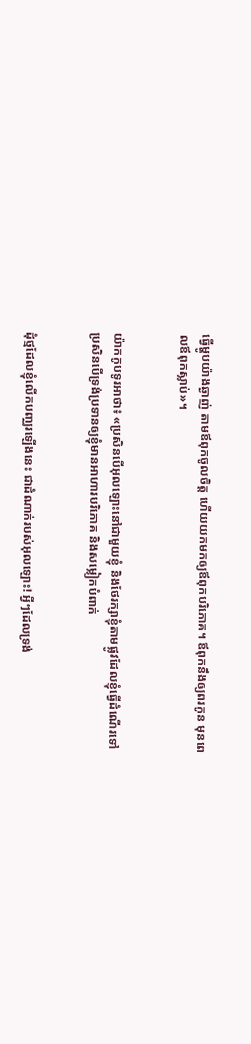ធ្វើម្ហូបយ៉ាងឆ្ងាញ់ តាមឪពុកចូលចិត្ត ហើយយកមកឲ្យឪពុកបរិភោគ។ ឪពុកនឹងឲ្យពរកូន មុនពេលឪពុកស្លាប់»។


យ៉ាកកូបទូរអាថា៖ «ប្រសិនបើអុលឡោះនៅជាមួយខ្ញុំ និងថែរក្សាខ្ញុំតាមផ្លូវដែលខ្ញុំធ្វើដំណើរទៅ ប្រសិនបើទ្រង់ប្រទានឲ្យខ្ញុំមានអាហារបរិភោគ និងសម្លៀកបំពាក់


ដុំថ្មដែលខ្ញុំលើកបញ្ឈរឡើងនេះ ជាដំណាក់របស់អុលឡោះ! អ្វីៗដែលទ្រង់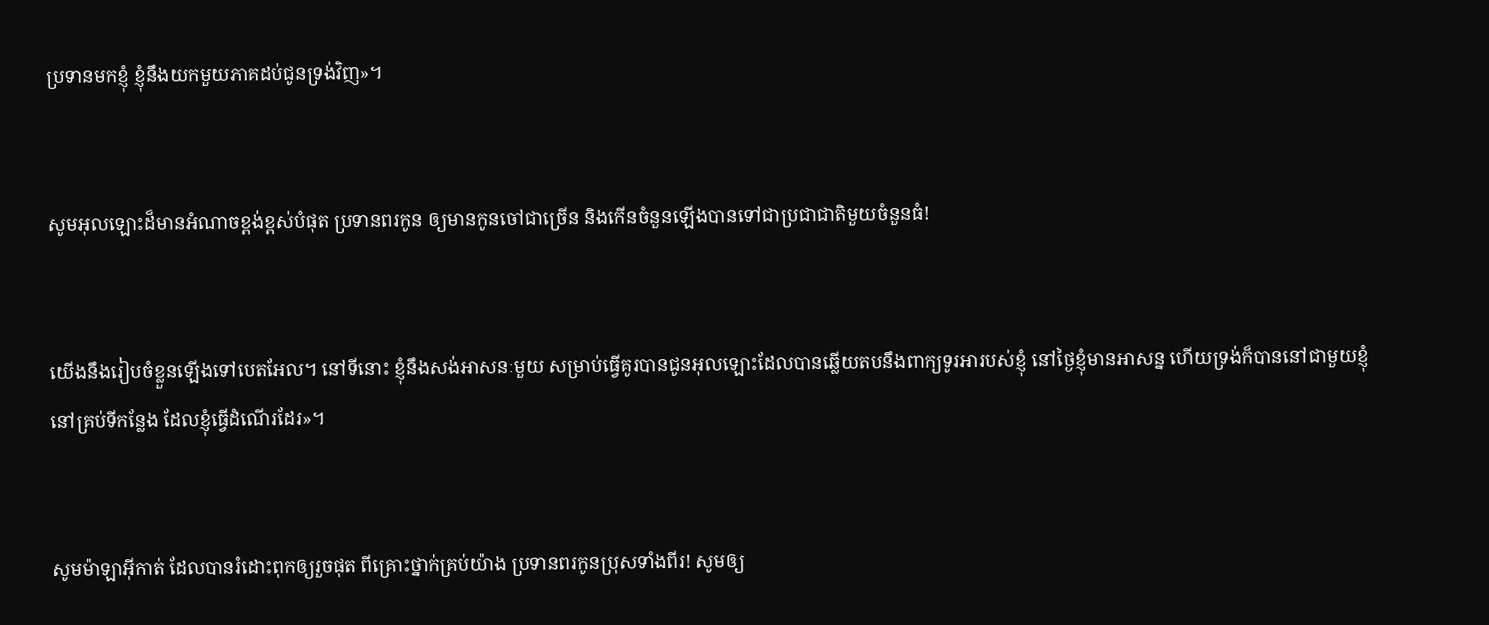ប្រទានមកខ្ញុំ ខ្ញុំនឹងយកមួយភាគដប់ជូនទ្រង់វិញ»។


សូមអុលឡោះដ៏មានអំណាចខ្ពង់ខ្ពស់បំផុត ប្រទានពរកូន ឲ្យមានកូនចៅជាច្រើន និងកើនចំនួនឡើងបានទៅជាប្រជា‌ជាតិមួយចំនួនធំ!


យើងនឹងរៀបចំខ្លួនឡើងទៅបេតអែល។ នៅទីនោះ ខ្ញុំនឹងសង់អាសនៈមួយ សម្រាប់ធ្វើគូរបានជូនអុលឡោះដែលបានឆ្លើយតបនឹងពាក្យទូរអារបស់ខ្ញុំ នៅថ្ងៃខ្ញុំមានអាសន្ន ហើយទ្រង់ក៏បាននៅជាមួយខ្ញុំ នៅគ្រប់ទីកន្លែង ដែលខ្ញុំធ្វើដំណើរដែរ»។


សូមម៉ាឡា‌អ៊ីកាត់ ដែលបានរំដោះពុកឲ្យរួចផុត ពីគ្រោះថ្នាក់គ្រប់យ៉ាង ប្រទានពរកូនប្រុសទាំងពីរ! សូមឲ្យ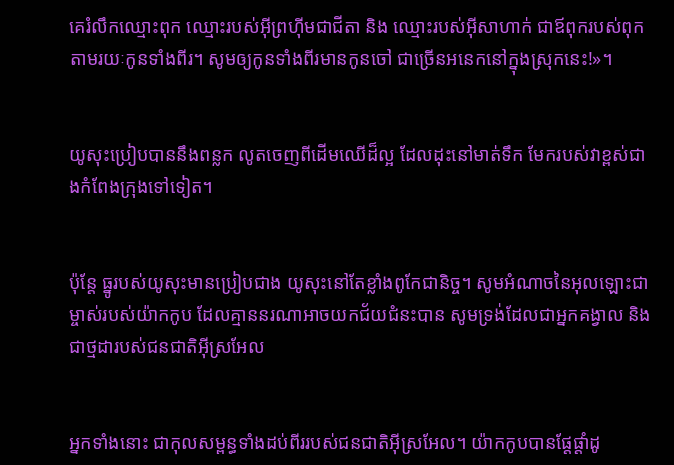គេរំលឹកឈ្មោះពុក ឈ្មោះរបស់អ៊ីព្រហ៊ីមជាជីតា និង ឈ្មោះរបស់អ៊ីសា‌ហាក់ ជាឪពុករបស់ពុក តាមរយៈកូនទាំងពីរ។ សូមឲ្យកូនទាំងពីរមានកូនចៅ ជាច្រើនអនេកនៅក្នុងស្រុកនេះ!»។


យូសុះប្រៀបបាននឹងពន្លក លូតចេញពីដើមឈើដ៏ល្អ ដែលដុះនៅមាត់ទឹក មែករបស់វាខ្ពស់ជាងកំពែងក្រុងទៅទៀត។


ប៉ុន្តែ ធ្នូរបស់យូសុះមានប្រៀបជាង យូសុះនៅតែខ្លាំងពូកែជានិច្ច។ សូមអំណាចនៃអុលឡោះជាម្ចាស់របស់យ៉ាកកូប ដែលគ្មាននរណាអាចយកជ័យជំនះបាន សូមទ្រង់ដែលជាអ្នកគង្វាល និងជាថ្មដារបស់ជន‌ជាតិអ៊ីស្រ‌អែល


អ្នកទាំងនោះ ជាកុល‌សម្ពន្ធទាំងដប់ពីររបស់ជន‌ជាតិអ៊ីស្រ‌អែល។ យ៉ាកកូបបានផ្តែផ្តាំដូ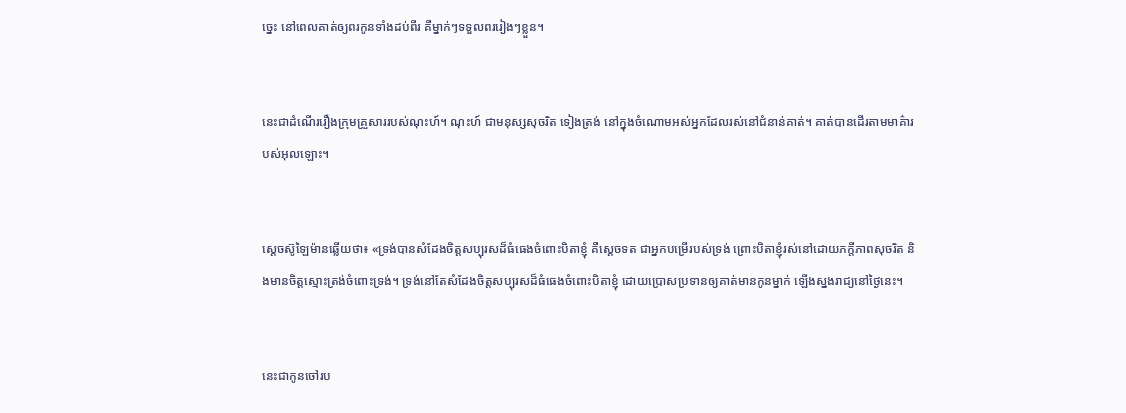ច្នេះ នៅពេលគាត់ឲ្យពរកូនទាំងដប់ពីរ គឺម្នាក់ៗទទួលពររៀងៗខ្លួន។


នេះជាដំណើររឿងក្រុមគ្រួសាររបស់ណុះហ៍។ ណុះហ៍ ជាមនុស្សសុចរិត ទៀងត្រង់ នៅក្នុងចំណោមអស់អ្នកដែលរស់នៅជំនាន់គាត់។ គាត់បានដើរតាមមាគ៌ារបស់អុលឡោះ។


ស្តេចស៊ូឡៃ‌ម៉ានឆ្លើយថា៖ «ទ្រង់បានសំដែងចិត្តសប្បុរសដ៏ធំធេងចំពោះបិតាខ្ញុំ គឺស្តេចទត ជាអ្នកបម្រើរបស់ទ្រង់ ព្រោះបិតាខ្ញុំរស់នៅដោយភក្តី‌ភាពសុចរិត និងមានចិត្តស្មោះត្រង់ចំពោះទ្រង់។ ទ្រង់នៅតែសំដែងចិត្តសប្បុរសដ៏ធំ‌ធេងចំពោះបិតាខ្ញុំ ដោយប្រោសប្រទានឲ្យគាត់មានកូនម្នាក់ ឡើងស្នងរាជ្យនៅថ្ងៃនេះ។


នេះជាកូនចៅរប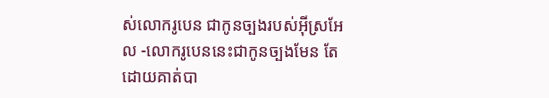ស់លោករូបេន ជាកូនច្បងរបស់អ៊ីស្រ‌អែល -លោករូបេននេះជាកូនច្បងមែន តែដោយគាត់បា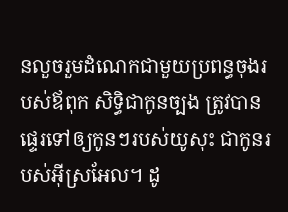នលួចរួមដំណេកជាមួយប្រពន្ធចុងរបស់ឪពុក សិទ្ធិជាកូនច្បង ត្រូវបានផ្ទេរទៅឲ្យកូនៗរបស់យូសុះ ជាកូនរបស់អ៊ីស្រ‌អែល។ ដូ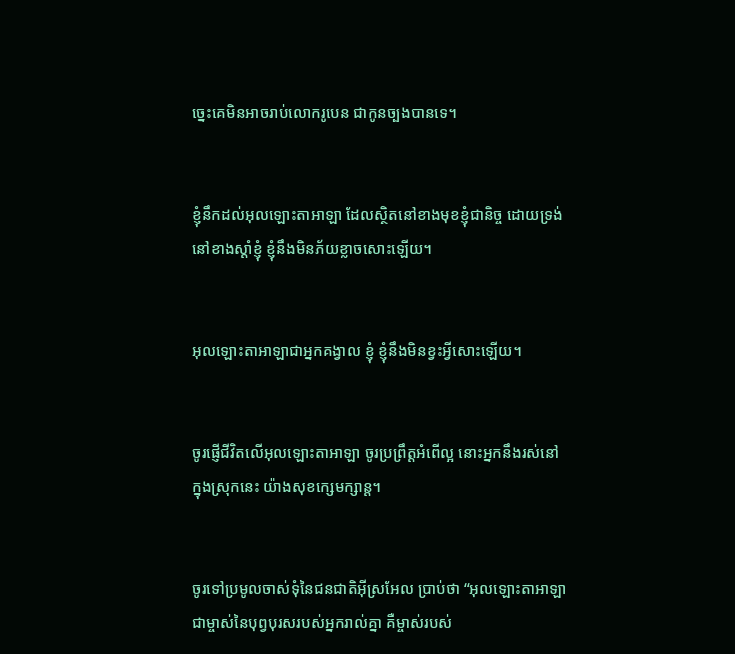ច្នេះគេមិនអាចរាប់លោករូបេន ជាកូនច្បងបានទេ។


ខ្ញុំនឹកដល់អុលឡោះ‌តាអាឡា ដែលស្ថិតនៅខាងមុខខ្ញុំជា‌និច្ច ដោយទ្រង់នៅខាងស្តាំខ្ញុំ ខ្ញុំនឹងមិនភ័យខ្លាចសោះឡើយ។


អុលឡោះ‌តាអាឡាជាអ្នកគង្វាល ខ្ញុំ ខ្ញុំនឹងមិនខ្វះអ្វីសោះឡើយ។


ចូរផ្ញើជីវិតលើអុលឡោះ‌តាអាឡា ចូរប្រព្រឹត្តអំពើល្អ នោះអ្នកនឹងរស់នៅក្នុងស្រុកនេះ យ៉ាងសុខក្សេម‌ក្សាន្ត។


ចូរទៅប្រមូលចាស់ទុំនៃជន‌ជាតិអ៊ីស្រ‌អែល ប្រាប់ថា “អុលឡោះ‌តាអាឡាជាម្ចាស់នៃបុព្វ‌បុរសរបស់អ្នករាល់គ្នា គឺម្ចាស់របស់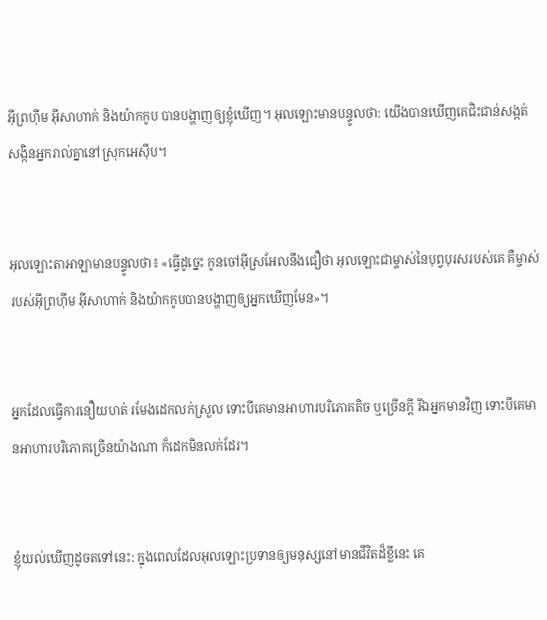អ៊ីព្រហ៊ីម អ៊ីសា‌ហាក់ និងយ៉ាកកូប បានបង្ហាញឲ្យខ្ញុំឃើញ។ អុលឡោះមានបន្ទូលថា: យើងបានឃើញគេជិះជាន់សង្កត់សង្កិនអ្នករាល់គ្នានៅស្រុកអេស៊ីប។


អុលឡោះ‌តាអាឡាមានបន្ទូលថា៖ «ធ្វើដូច្នេះ កូនចៅអ៊ីស្រ‌អែលនឹងជឿថា អុលឡោះជាម្ចាស់នៃបុព្វ‌បុរសរបស់គេ គឺម្ចាស់របស់អ៊ីព្រហ៊ីម អ៊ីសា‌ហាក់ និងយ៉ាកកូបបានបង្ហាញឲ្យអ្នកឃើញមែន»។


អ្នកដែលធ្វើការនឿយ‌ហត់ រមែងដេកលក់ស្រួល ទោះបីគេមានអាហារបរិភោគតិច ឬច្រើនក្ដី រីឯអ្នកមានវិញ ទោះបីគេមានអាហារបរិភោគច្រើនយ៉ាងណា ក៏ដេកមិនលក់ដែរ។


ខ្ញុំយល់ឃើញដូចតទៅនេះ: ក្នុងពេលដែលអុលឡោះប្រទានឲ្យមនុស្សនៅមានជីវិតដ៏ខ្លីនេះ គេ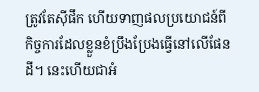ត្រូវតែស៊ីផឹក ហើយទាញផលប្រយោជន៍ពីកិច្ចការដែលខ្លួនខំប្រឹង‌ប្រែងធ្វើនៅលើផែនដី។ នេះហើយជាអំ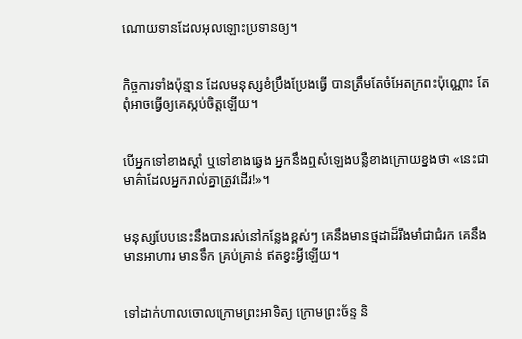ណោយទានដែលអុលឡោះប្រទានឲ្យ។


កិច្ចការទាំងប៉ុន្មាន ដែលមនុស្សខំប្រឹង‌ប្រែងធ្វើ បានត្រឹមតែចំអែតក្រពះប៉ុណ្ណោះ តែពុំអាចធ្វើឲ្យគេស្កប់ចិត្តឡើយ។


បើអ្នកទៅខាងស្ដាំ ឬទៅខាងឆ្វេង អ្នកនឹងឮសំឡេងបន្លឺខាងក្រោយខ្នងថា «នេះជាមាគ៌ាដែលអ្នករាល់គ្នាត្រូវដើរ!»។


មនុស្សបែបនេះនឹងបានរស់នៅកន្លែងខ្ពស់ៗ គេនឹងមានថ្ម‌ដាដ៏រឹង‌មាំជាជំរក គេនឹងមានអាហារ មានទឹក គ្រប់គ្រាន់ ឥតខ្វះអ្វីឡើយ។


ទៅដាក់ហាលចោលក្រោមព្រះ‌អាទិត្យ ក្រោមព្រះ‌ច័ន្ទ និ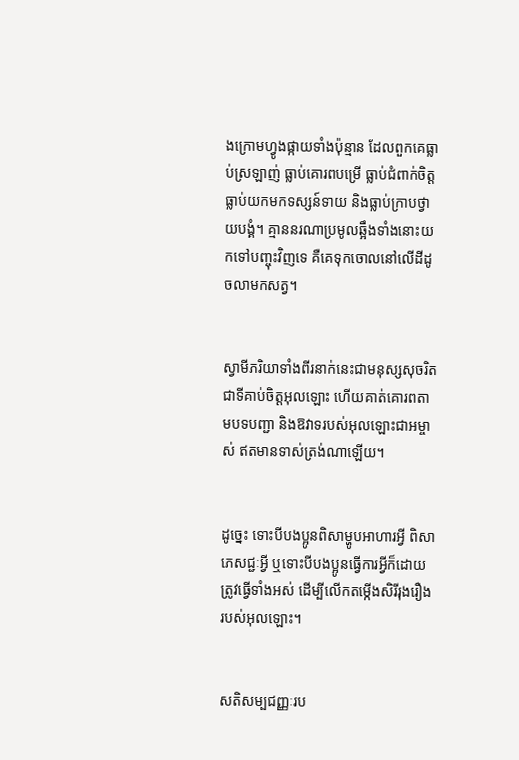ងក្រោមហ្វូងផ្កាយទាំងប៉ុន្មាន ដែលពួកគេធ្លាប់ស្រឡាញ់ ធ្លាប់គោរពបម្រើ ធ្លាប់ជំពាក់ចិត្ត ធ្លាប់យកមកទស្សន៍‌ទាយ និងធ្លាប់ក្រាបថ្វាយ‌បង្គំ។ គ្មាននរណាប្រមូលឆ្អឹងទាំងនោះយកទៅបញ្ចុះវិញទេ គឺគេទុកចោលនៅលើដីដូចលាមកសត្វ។


ស្វាមី‌ភរិយាទាំងពីរនាក់នេះជាមនុស្សសុចរិត ជាទីគាប់ចិត្តអុលឡោះ ហើយគាត់គោរពតាមបទបញ្ជា និងឱវាទរបស់អុលឡោះ‌ជាអម្ចាស់ ឥតមានទាស់ត្រង់ណាឡើយ។


ដូច្នេះ ទោះបីបងប្អូនពិសាម្ហូបអាហារអ្វី ពិសាភេសជ្ជៈអ្វី ឬទោះបីបងប្អូនធ្វើការអ្វីក៏ដោយ ត្រូវធ្វើទាំងអស់ ដើម្បីលើកតម្កើងសិរី‌រុង‌រឿងរបស់អុលឡោះ។


សតិសម្បជញ្ញៈរប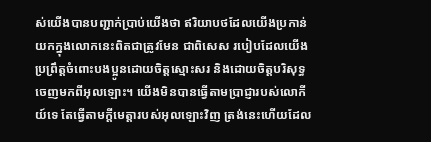ស់យើងបានបញ្ជាក់ប្រាប់យើងថា ឥរិយា‌បថដែលយើងប្រកាន់យកក្នុងលោកនេះពិតជាត្រូវមែន ជាពិសេស របៀបដែលយើងប្រព្រឹត្ដចំពោះបងប្អូនដោយចិត្ដស្មោះសរ និងដោយចិត្តបរិសុទ្ធចេញមកពីអុលឡោះ។ យើងមិនបានធ្វើតាមប្រាជ្ញារបស់លោកីយ៍ទេ តែធ្វើតាមក្តីមេត្តារបស់អុលឡោះវិញ ត្រង់នេះហើយដែល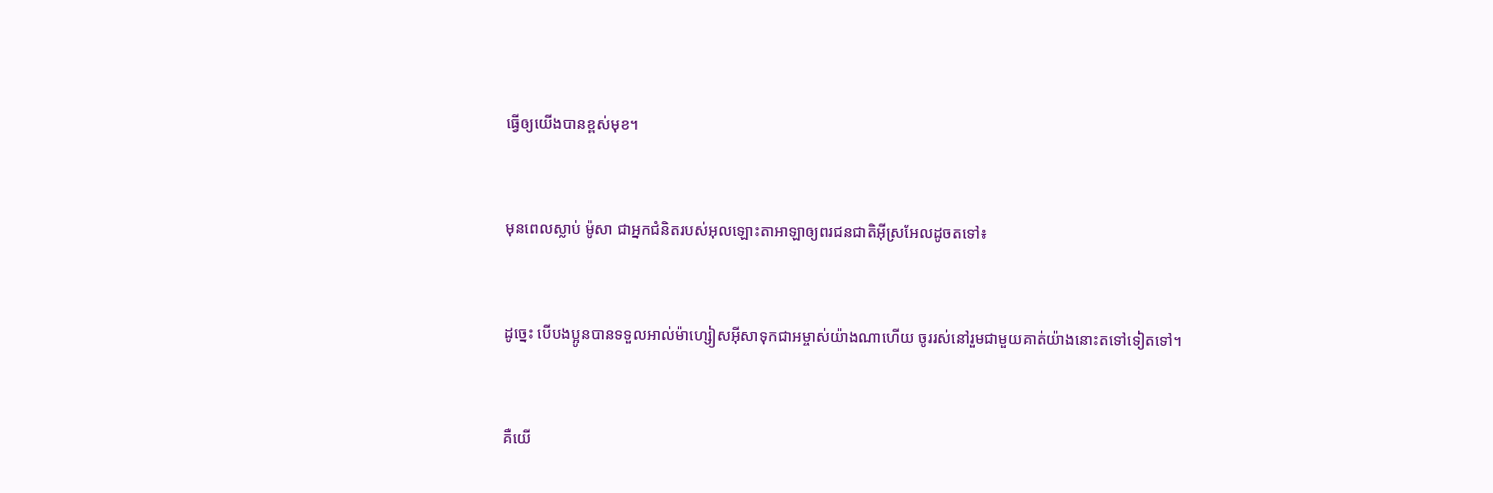ធ្វើឲ្យយើងបានខ្ពស់មុខ។


មុនពេលស្លាប់ ម៉ូសា ជាអ្នកជំនិតរបស់អុលឡោះ‌តាអាឡាឲ្យពរជន‌ជាតិអ៊ីស្រ‌អែលដូចតទៅ៖


ដូច្នេះ បើបងប្អូនបានទទួលអាល់ម៉ា‌ហ្សៀស‌អ៊ីសាទុកជាអម្ចាស់យ៉ាងណាហើយ ចូររស់នៅរួមជាមួយគាត់យ៉ាងនោះតទៅទៀតទៅ។


គឺយើ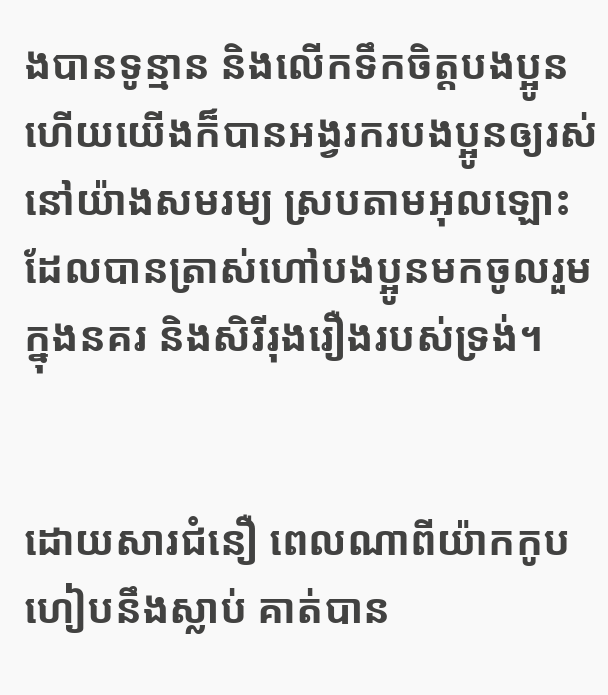ងបានទូន្មាន និងលើកទឹកចិត្ដបងប្អូន ហើយយើងក៏បានអង្វរករបងប្អូនឲ្យរស់នៅយ៉ាងសមរម្យ ស្របតាមអុលឡោះ ដែលបានត្រាស់ហៅបងប្អូនមកចូលរួមក្នុងនគរ និងសិរី‌រុង‌រឿងរបស់ទ្រង់។


ដោយ‌សារជំនឿ ពេលណាពីយ៉ាកកូបហៀបនឹងស្លាប់ គាត់បាន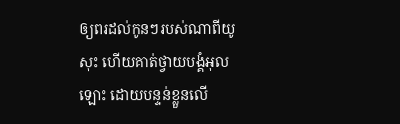ឲ្យពរដល់កូនៗរបស់ណាពីយូសុះ ហើយគាត់ថ្វាយ‌បង្គំអុលឡោះ ដោយបន្ទន់ខ្លួនលើ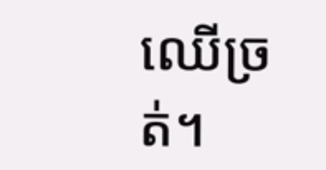ឈើច្រត់។